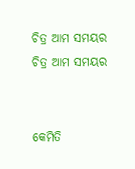ଚିତ୍ର ଆମ ସମୟର
ଚିତ୍ର ଆମ ସମୟର


କେମିତି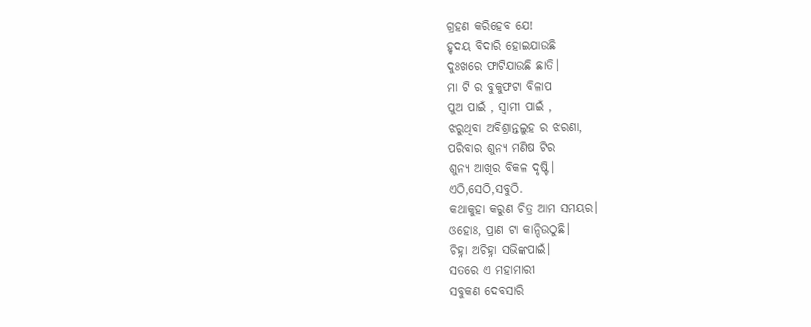ଗ୍ରହଣ କରିହେବ ଯେ!
ହୃଦୟ ବିଦାରି ହୋଇଯାଉଛି
ଦୁଃଖରେ ଫାଟିଯାଉଛି ଛାତି।
ମା ଟି ର ବୁକୁଫଟା ବିଳାପ
ପୁଅ ପାଇଁ , ସ୍ୱାମୀ ପାଇଁ ,
ଝରୁଥିବା ଅବିଶ୍ରାନ୍ତଲୁହ ର ଝରଣା,
ପରିବାର ଶୁନ୍ୟ ମଣିଷ ଟିର
ଶୁନ୍ୟ ଆଖିର ବିକଳ ଦୃଷ୍ଟି।
ଏଠି,ସେଠି,ସବୁଠି.
କଥାକୁହା କରୁଣ ଚିତ୍ର ଆମ ସମୟର।
ଓହୋଃ, ପ୍ରାଣ ଟା କାନ୍ଦିଉଠୁଛି।
ଚିହ୍ନା ଅଚିହ୍ନା ସଭିଙ୍କପାଇଁ।
ସତରେ ଏ ମହାମାରୀ
ସବୁକଣ ଦେବସାରି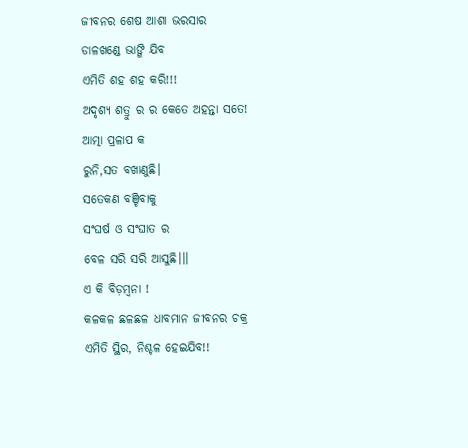ଜୀବନର ଶେଷ ଆଶା ଭରସାର
ଡାଳଖଣ୍ଡେ ଭାଙ୍ଗି ଯିବ
ଏମିତି ଶହ ଶହ କରି!!!
ଅଦୃଶ୍ୟ ଶତ୍ରୁ ର ର କେତେ ଅହନ୍ତା ସତେ!
ଆତ୍ମା ପ୍ରଳାପ କ
ରୁନି,ସତ ବଖାଣୁଛି।
ସତେକଣ ବଞ୍ଚିବାକୁ
ସଂଘର୍ଷ ଓ ସଂଘାତ ର
ବେଳ ସରି ସରି ଆସୁଛି।।।
ଏ କି ବିଡ଼ମ୍ବନା !
କଳକଳ ଛଳଛଳ ଧାବମାନ ଜୀବନର ଚକ୍ର
ଏମିତି ସ୍ଥିର, ନିଶ୍ଚଳ ହେଇଯିବ!!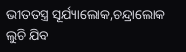ଭୀତତସ୍ତ୍ର ସୂର୍ଯ୍ୟାଲୋକ,ଚନ୍ଦ୍ରାଲୋକ
ଲୁଚି ଯିବ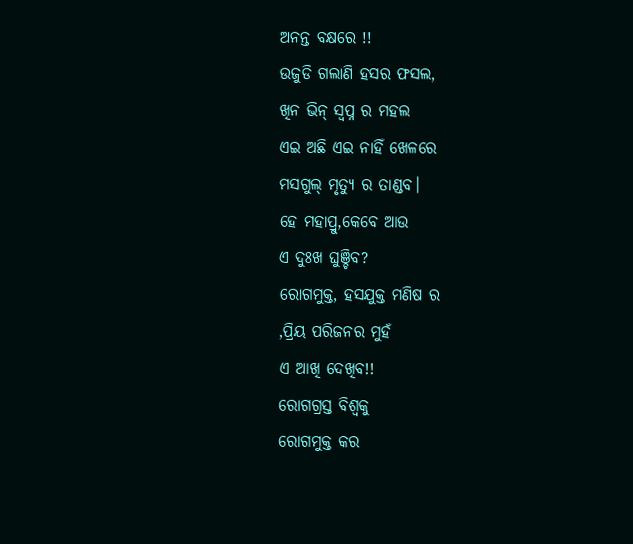ଅନନ୍ତ ବକ୍ଷରେ !!
ଉଜୁଡି ଗଲାଣି ହସର ଫସଲ,
ଖିନ ଭିନ୍ ସ୍ୱପ୍ନ ର ମହଲ
ଏଇ ଅଛି ଏଇ ନାହିଁ ଖେଳରେ
ମସଗୁଲ୍ ମୃତ୍ୟୁ ର ତାଣ୍ଡବ।
ହେ ମହାପ୍ରୁ,କେବେ ଆଉ
ଏ ଦୁଃଖ ଘୁଞ୍ଚିବ?
ରୋଗମୁକ୍ତ, ହସଯୁକ୍ତ ମଣିଷ ର
,ପ୍ରିୟ ପରିଜନର ମୁହଁ
ଏ ଆଖି ଦେଖିବ!!
ରୋଗଗ୍ରସ୍ତ ବିଶ୍ୱକୁ
ରୋଗମୁକ୍ତ କର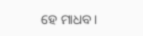ହେ ମାଧବ।